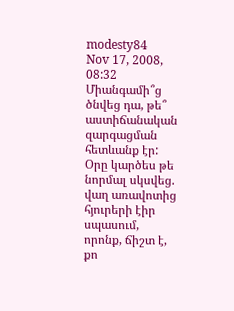modesty84
Nov 17, 2008, 08:32
Միանգամի՞ց ծնվեց դա, թե՞ աստիճանական զարգացման հետևանք էր: Օրը կարծես թե նորմալ սկսվեց. վաղ առավոտից հյուրերի էիր սպասում, որոնք, ճիշտ է, քո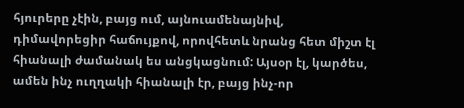հյուրերը չէին, բայց ում, այնուամենայնիվ, դիմավորեցիր հաճույքով, որովհետև նրանց հետ միշտ էլ հիանալի ժամանակ ես անցկացնում: Այսօր էլ, կարծես, ամեն ինչ ուղղակի հիանալի էր, բայց ինչ-որ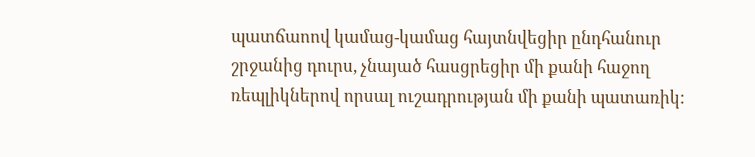պատճաոով կամաց-կամաց հայտնվեցիր ընդհանուր շրջանից դուրս, չնայած հասցրեցիր մի քանի հաջող ռեպլիկներով որսալ ուշադրության մի քանի պատառիկ: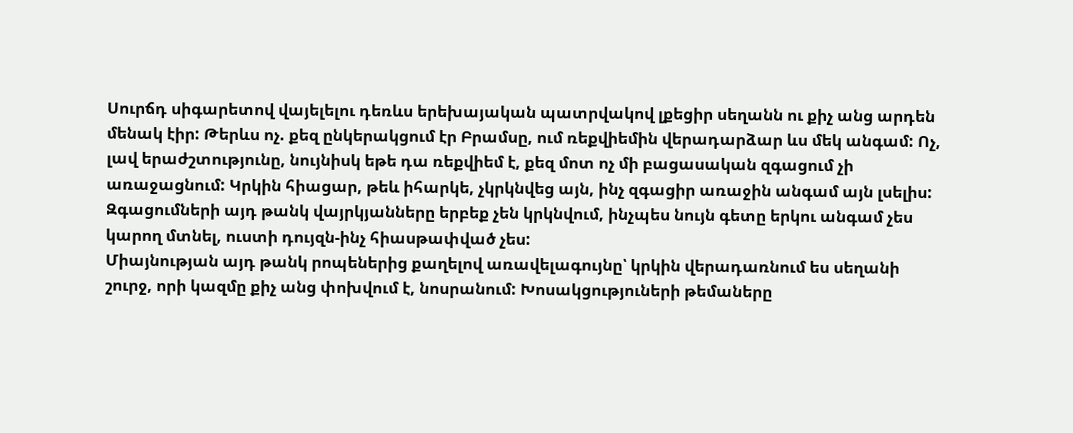Սուրճդ սիգարետով վայելելու դեռևս երեխայական պատրվակով լքեցիր սեղանն ու քիչ անց արդեն մենակ էիր: Թերևս ոչ. քեզ ընկերակցում էր Բրամսը, ում ռեքվիեմին վերադարձար ևս մեկ անգամ: Ոչ, լավ երաժշտությունը, նույնիսկ եթե դա ռեքվիեմ է, քեզ մոտ ոչ մի բացասական զգացում չի առաջացնում: Կրկին հիացար, թեև իհարկե, չկրկնվեց այն, ինչ զգացիր առաջին անգամ այն լսելիս: Զգացումների այդ թանկ վայրկյանները երբեք չեն կրկնվում, ինչպես նույն գետը երկու անգամ չես կարող մտնել, ուստի դույզն-ինչ հիասթափված չես:
Միայնության այդ թանկ րոպեներից քաղելով առավելագույնը՝ կրկին վերադառնում ես սեղանի շուրջ, որի կազմը քիչ անց փոխվում է, նոսրանում: Խոսակցություների թեմաները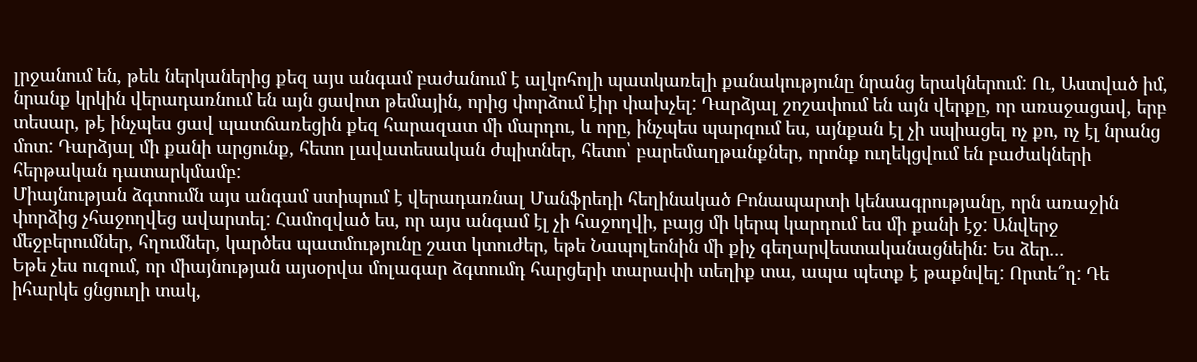լրջանում են, թեև ներկաներից քեզ այս անգամ բաժանում է ալկոհոլի պատկառելի քանակությունը նրանց երակներում: Ու, Աստված իմ, նրանք կրկին վերադառնում են այն ցավոտ թեմային, որից փորձում էիր փախչել: Դարձյալ շոշափում են այն վերքը, որ առաջացավ, երբ տեսար, թէ ինչպես ցավ պատճառեցին քեզ հարազատ մի մարդու, և որը, ինչպես պարզում ես, այնքան էլ չի սպիացել ոչ քո, ոչ էլ նրանց մոտ: Դարձյալ մի քանի արցունք, հետո լավատեսական ժպիտներ, հետո՝ բարեմաղթանքներ, որոնք ուղեկցվում են բաժակների հերթական դատարկմամբ:
Միայնության ձգտումն այս անգամ ստիպում է վերադառնալ Մանֆրեդի հեղինակած Բոնապարտի կենսագրությանը, որն առաջին փորձից չհաջողվեց ավարտել: Համոզված ես, որ այս անգամ էլ չի հաջողվի, բայց մի կերպ կարդում ես մի քանի էջ: Անվերջ մեջբերումներ, հղումներ, կարծես պատմությունը շատ կտուժեր, եթե Նապոլեոնին մի քիչ գեղարվեստականացնեին: Ես ձեր...
Եթե չես ուզում, որ միայնության այսօրվա մոլագար ձգտումդ հարցերի տարափի տեղիք տա, ապա պետք է թաքնվել: Որտե՞ղ: Դե իհարկե ցնցուղի տակ,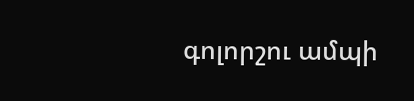գոլորշու ամպի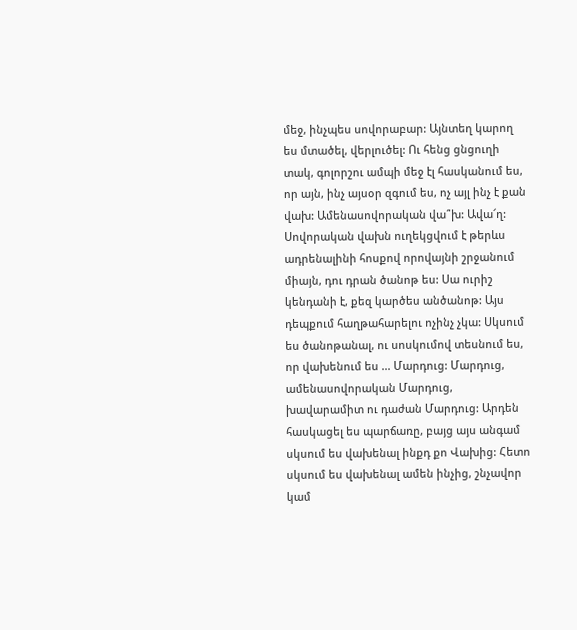մեջ, ինչպես սովորաբար: Այնտեղ կարող ես մտածել, վերլուծել: Ու հենց ցնցուղի տակ, գոլորշու ամպի մեջ էլ հասկանում ես, որ այն, ինչ այսօր զգում ես, ոչ այլ ինչ է քան վախ: Ամենասովորական վա՞խ: Ավա՜ղ: Սովորական վախն ուղեկցվում է թերևս ադրենալինի հոսքով որովայնի շրջանում միայն, դու դրան ծանոթ ես: Սա ուրիշ կենդանի է, քեզ կարծես անծանոթ: Այս դեպքում հաղթահարելու ոչինչ չկա: Սկսում ես ծանոթանալ, ու սոսկումով տեսնում ես, որ վախենում ես ... Մարդուց: Մարդուց, ամենասովորական Մարդուց, խավարամիտ ու դաժան Մարդուց: Արդեն հասկացել ես պարճառը, բայց այս անգամ սկսում ես վախենալ ինքդ քո Վախից: Հետո սկսում ես վախենալ ամեն ինչից, շնչավոր կամ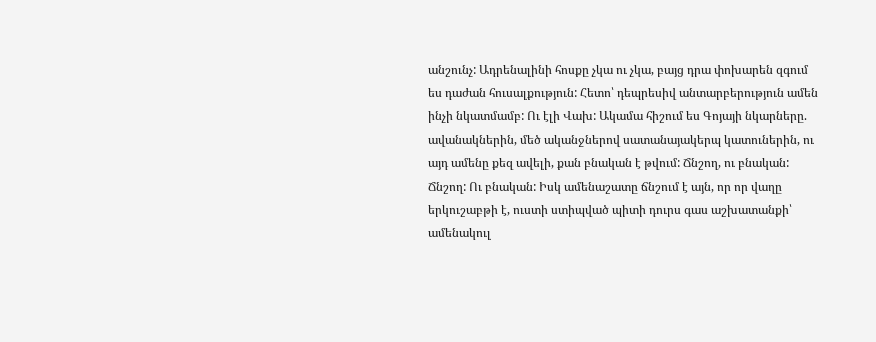անշունչ: Ադրենալինի հոսքը չկա ու չկա, բայց դրա փոխարեն զգում ես դաժան հուսալքություն: Հետո՝ դեպրեսիվ անտարբերություն ամեն ինչի նկատմամբ: Ու էլի Վախ: Ակամա հիշում ես Գոյայի նկարները. ավանակներին, մեծ ականջներով սատանայակերպ կատուներին, ու այդ ամենը քեզ ավելի, քան բնական է թվում: Ճնշող, ու բնական: Ճնշող: Ու բնական: Իսկ ամենաշատը ճնշում է այն, որ որ վաղը երկուշաբթի է, ուստի ստիպված պիտի դուրս գաս աշխատանքի՝ ամենակուլ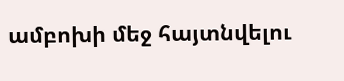ամբոխի մեջ հայտնվելու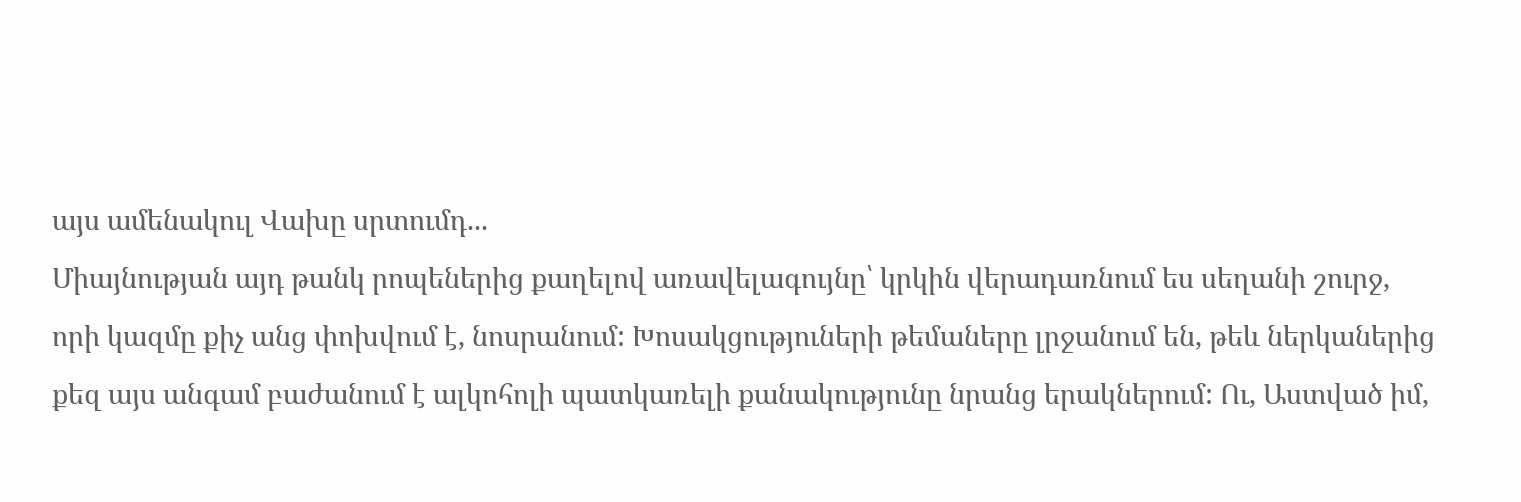այս ամենակուլ Վախը սրտումդ...
Միայնության այդ թանկ րոպեներից քաղելով առավելագույնը՝ կրկին վերադառնում ես սեղանի շուրջ, որի կազմը քիչ անց փոխվում է, նոսրանում: Խոսակցություների թեմաները լրջանում են, թեև ներկաներից քեզ այս անգամ բաժանում է ալկոհոլի պատկառելի քանակությունը նրանց երակներում: Ու, Աստված իմ,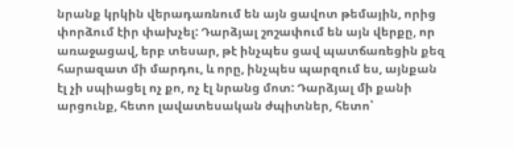նրանք կրկին վերադառնում են այն ցավոտ թեմային, որից փորձում էիր փախչել: Դարձյալ շոշափում են այն վերքը, որ առաջացավ, երբ տեսար, թէ ինչպես ցավ պատճառեցին քեզ հարազատ մի մարդու, և որը, ինչպես պարզում ես, այնքան էլ չի սպիացել ոչ քո, ոչ էլ նրանց մոտ: Դարձյալ մի քանի արցունք, հետո լավատեսական ժպիտներ, հետո՝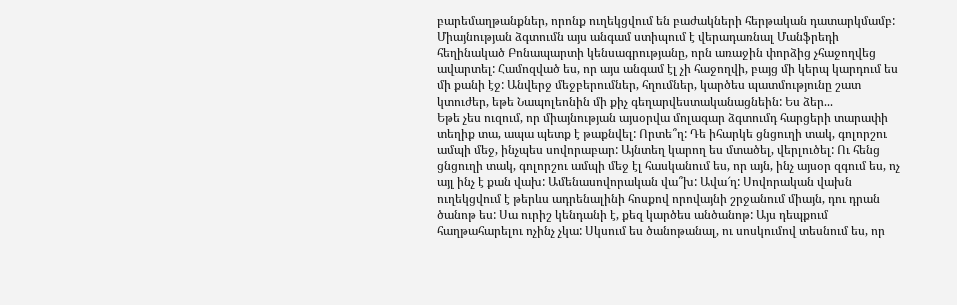բարեմաղթանքներ, որոնք ուղեկցվում են բաժակների հերթական դատարկմամբ:
Միայնության ձգտումն այս անգամ ստիպում է վերադառնալ Մանֆրեդի հեղինակած Բոնապարտի կենսագրությանը, որն առաջին փորձից չհաջողվեց ավարտել: Համոզված ես, որ այս անգամ էլ չի հաջողվի, բայց մի կերպ կարդում ես մի քանի էջ: Անվերջ մեջբերումներ, հղումներ, կարծես պատմությունը շատ կտուժեր, եթե Նապոլեոնին մի քիչ գեղարվեստականացնեին: Ես ձեր...
Եթե չես ուզում, որ միայնության այսօրվա մոլագար ձգտումդ հարցերի տարափի տեղիք տա, ապա պետք է թաքնվել: Որտե՞ղ: Դե իհարկե ցնցուղի տակ, գոլորշու ամպի մեջ, ինչպես սովորաբար: Այնտեղ կարող ես մտածել, վերլուծել: Ու հենց ցնցուղի տակ, գոլորշու ամպի մեջ էլ հասկանում ես, որ այն, ինչ այսօր զգում ես, ոչ այլ ինչ է քան վախ: Ամենասովորական վա՞խ: Ավա՜ղ: Սովորական վախն ուղեկցվում է թերևս ադրենալինի հոսքով որովայնի շրջանում միայն, դու դրան ծանոթ ես: Սա ուրիշ կենդանի է, քեզ կարծես անծանոթ: Այս դեպքում հաղթահարելու ոչինչ չկա: Սկսում ես ծանոթանալ, ու սոսկումով տեսնում ես, որ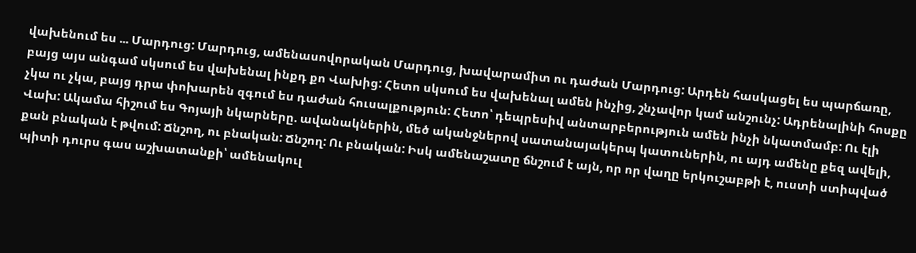վախենում ես ... Մարդուց: Մարդուց, ամենասովորական Մարդուց, խավարամիտ ու դաժան Մարդուց: Արդեն հասկացել ես պարճառը, բայց այս անգամ սկսում ես վախենալ ինքդ քո Վախից: Հետո սկսում ես վախենալ ամեն ինչից, շնչավոր կամ անշունչ: Ադրենալինի հոսքը չկա ու չկա, բայց դրա փոխարեն զգում ես դաժան հուսալքություն: Հետո՝ դեպրեսիվ անտարբերություն ամեն ինչի նկատմամբ: Ու էլի Վախ: Ակամա հիշում ես Գոյայի նկարները. ավանակներին, մեծ ականջներով սատանայակերպ կատուներին, ու այդ ամենը քեզ ավելի, քան բնական է թվում: Ճնշող, ու բնական: Ճնշող: Ու բնական: Իսկ ամենաշատը ճնշում է այն, որ որ վաղը երկուշաբթի է, ուստի ստիպված պիտի դուրս գաս աշխատանքի՝ ամենակուլ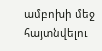ամբոխի մեջ հայտնվելու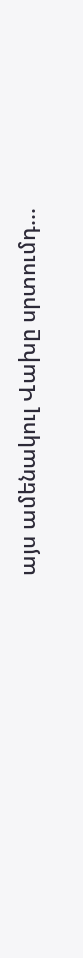այս ամենակուլ Վախը սրտումդ...